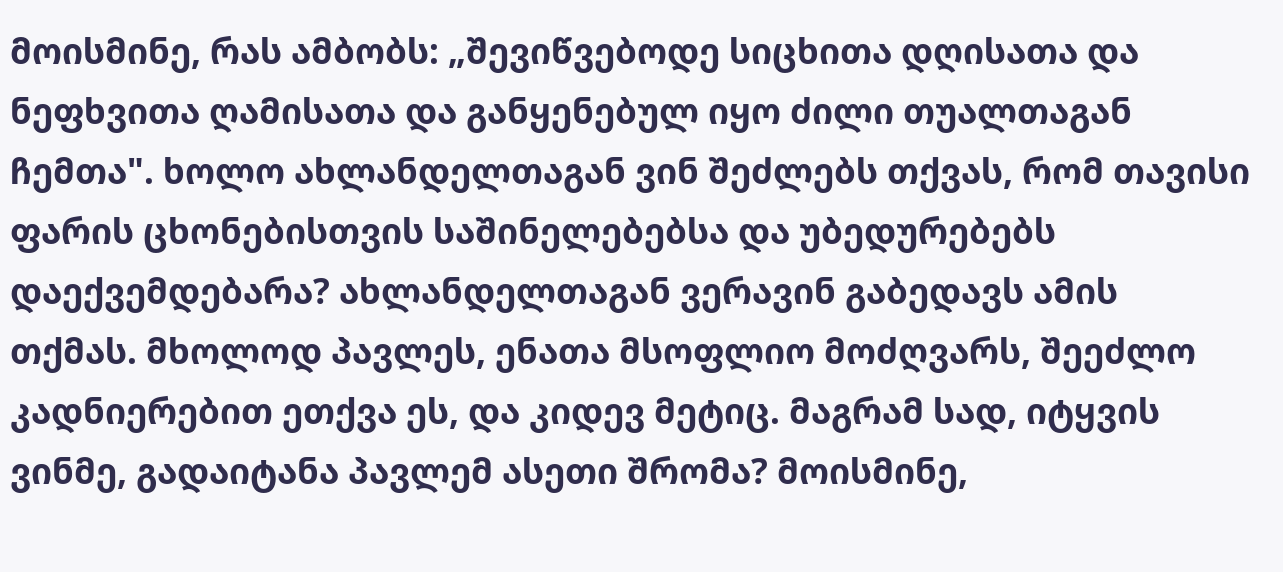მოისმინე, რას ამბობს: „შევიწვებოდე სიცხითა დღისათა და ნეფხვითა ღამისათა და განყენებულ იყო ძილი თუალთაგან ჩემთა". ხოლო ახლანდელთაგან ვინ შეძლებს თქვას, რომ თავისი ფარის ცხონებისთვის საშინელებებსა და უბედურებებს დაექვემდებარა? ახლანდელთაგან ვერავინ გაბედავს ამის თქმას. მხოლოდ პავლეს, ენათა მსოფლიო მოძღვარს, შეეძლო კადნიერებით ეთქვა ეს, და კიდევ მეტიც. მაგრამ სად, იტყვის ვინმე, გადაიტანა პავლემ ასეთი შრომა? მოისმინე,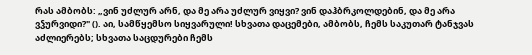რას ამბობს: „ვინ უძლურ არნ, და მე არა უძლურ ვიყვი? ვინ დაჰბრკოლდებინ, და მე არა ვჴურვიდი?" (). აი, სამწყემსო სიყვარული! სხვათა დაცემები, ამბობს, ჩემს საკუთარ ტანჯვას აძლიერებს; სხვათა საცდურები ჩემს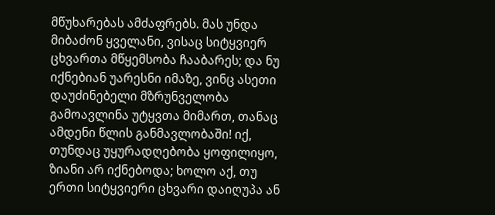მწუხარებას ამძაფრებს. მას უნდა მიბაძონ ყველანი, ვისაც სიტყვიერ ცხვართა მწყემსობა ჩააბარეს; და ნუ იქნებიან უარესნი იმაზე, ვინც ასეთი დაუძინებელი მზრუნველობა გამოავლინა უტყვთა მიმართ, თანაც ამდენი წლის განმავლობაში! იქ, თუნდაც უყურადღებობა ყოფილიყო, ზიანი არ იქნებოდა; ხოლო აქ, თუ ერთი სიტყვიერი ცხვარი დაიღუპა ან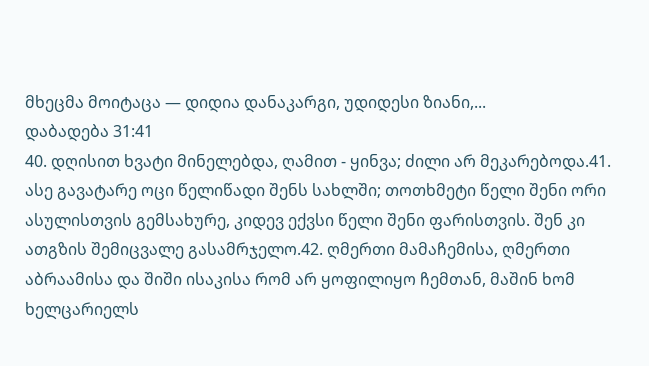მხეცმა მოიტაცა — დიდია დანაკარგი, უდიდესი ზიანი,...
დაბადება 31:41
40. დღისით ხვატი მინელებდა, ღამით - ყინვა; ძილი არ მეკარებოდა.41. ასე გავატარე ოცი წელიწადი შენს სახლში; თოთხმეტი წელი შენი ორი ასულისთვის გემსახურე, კიდევ ექვსი წელი შენი ფარისთვის. შენ კი ათგზის შემიცვალე გასამრჯელო.42. ღმერთი მამაჩემისა, ღმერთი აბრაამისა და შიში ისაკისა რომ არ ყოფილიყო ჩემთან, მაშინ ხომ ხელცარიელს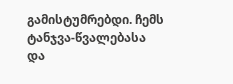გამისტუმრებდი. ჩემს ტანჯვა-წვალებასა და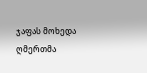ჯაფას მოხედა ღმერთმა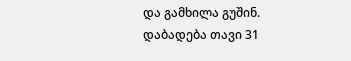და გამხილა გუშინ.
დაბადება თავი 31